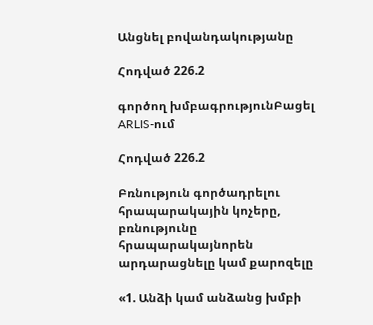Անցնել բովանդակությանը

Հոդված 226.2

գործող խմբագրությունԲացել ARLIS-ում

Հոդված 226.2

Բռնություն գործադրելու հրապարակային կոչերը, բռնությունը հրապարակայնորեն արդարացնելը կամ քարոզելը

«1. Անձի կամ անձանց խմբի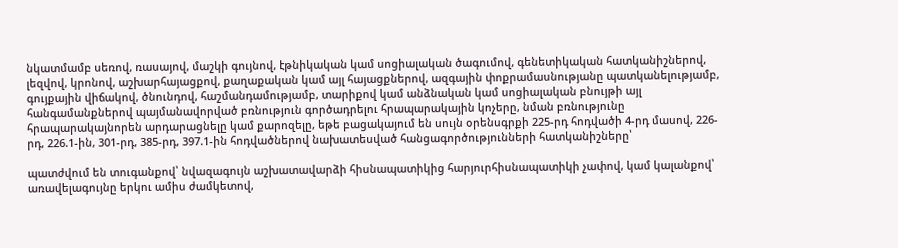նկատմամբ սեռով, ռասայով, մաշկի գույնով, էթնիկական կամ սոցիալական ծագումով, գենետիկական հատկանիշներով, լեզվով, կրոնով, աշխարհայացքով, քաղաքական կամ այլ հայացքներով, ազգային փոքրամասնությանը պատկանելությամբ, գույքային վիճակով, ծնունդով, հաշմանդամությամբ, տարիքով կամ անձնական կամ սոցիալական բնույթի այլ հանգամանքներով պայմանավորված բռնություն գործադրելու հրապարակային կոչերը, նման բռնությունը հրապարակայնորեն արդարացնելը կամ քարոզելը, եթե բացակայում են սույն օրենսգրքի 225-րդ հոդվածի 4-րդ մասով, 226-րդ, 226.1-ին, 301-րդ, 385-րդ, 397.1-ին հոդվածներով նախատեսված հանցագործությունների հատկանիշները՝

պատժվում են տուգանքով՝ նվազագույն աշխատավարձի հիսնապատիկից հարյուրհիսնապատիկի չափով, կամ կալանքով՝ առավելագույնը երկու ամիս ժամկետով,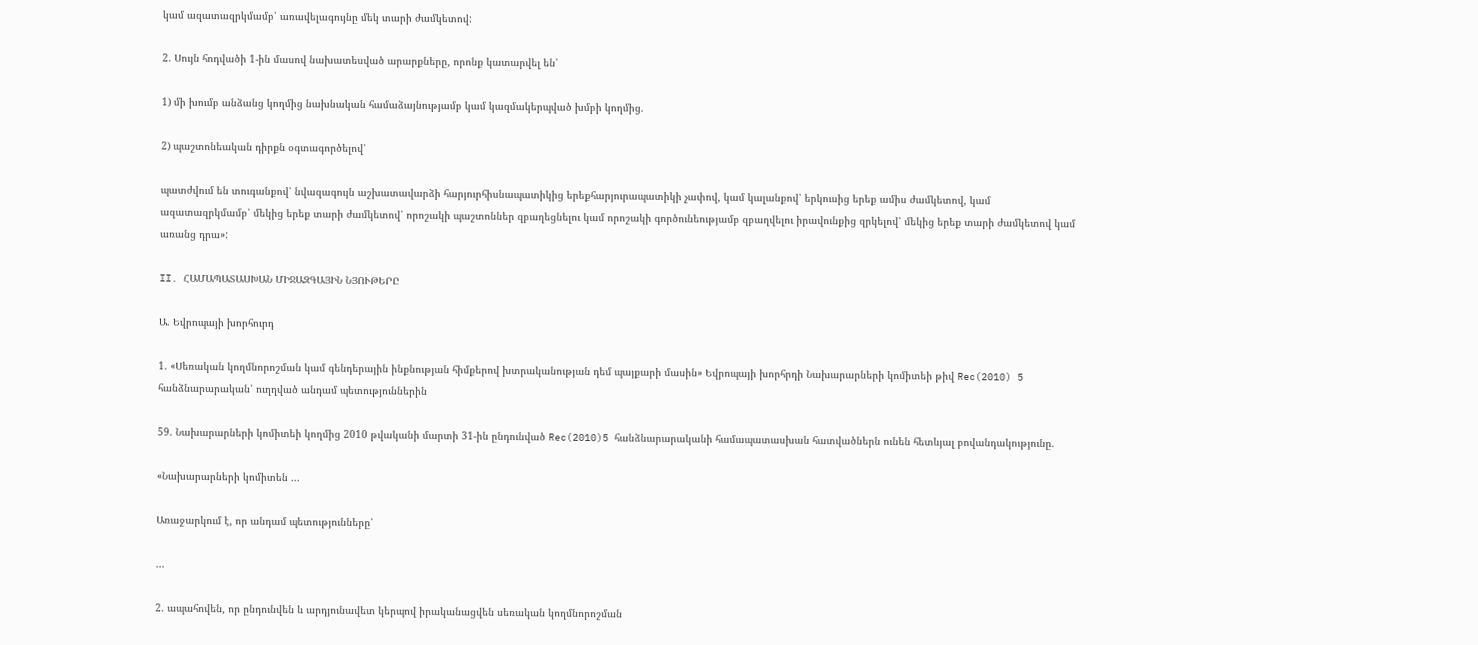կամ ազատազրկմամբ՝ առավելագույնը մեկ տարի ժամկետով:

2. Սույն հոդվածի 1-ին մասով նախատեսված արարքները, որոնք կատարվել են՝

1) մի խումբ անձանց կողմից նախնական համաձայնությամբ կամ կազմակերպված խմբի կողմից.

2) պաշտոնեական դիրքն օգտագործելով՝

պատժվում են տուգանքով՝ նվազագույն աշխատավարձի հարյուրհիսնապատիկից երեքհարյուրապատիկի չափով, կամ կալանքով՝ երկուսից երեք ամիս ժամկետով, կամ ազատազրկմամբ՝ մեկից երեք տարի ժամկետով՝ որոշակի պաշտոններ զբաղեցնելու կամ որոշակի գործունեությամբ զբաղվելու իրավունքից զրկելով՝ մեկից երեք տարի ժամկետով կամ առանց դրա»:

II. ՀԱՄԱՊԱՏԱՍԽԱՆ ՄԻՋԱԶԳԱՅԻՆ ՆՅՈՒԹԵՐԸ

Ա. Եվրոպայի խորհուրդ

1. «Սեռական կողմնորոշման կամ գենդերային ինքնության հիմքերով խտրականության դեմ պայքարի մասին» Եվրոպայի խորհրդի Նախարարների կոմիտեի թիվ Rec(2010) 5 հանձնարարական՝ ուղղված անդամ պետություններին

59. Նախարարների կոմիտեի կողմից 2010 թվականի մարտի 31-ին ընդունված Rec(2010)5 հանձնարարականի համապատասխան հատվածներն ունեն հետևյալ բովանդակությունը.

«Նախարարների կոմիտեն ...

Առաջարկում է, որ անդամ պետությունները՝

...

2. ապահովեն, որ ընդունվեն և արդյունավետ կերպով իրականացվեն սեռական կողմնորոշման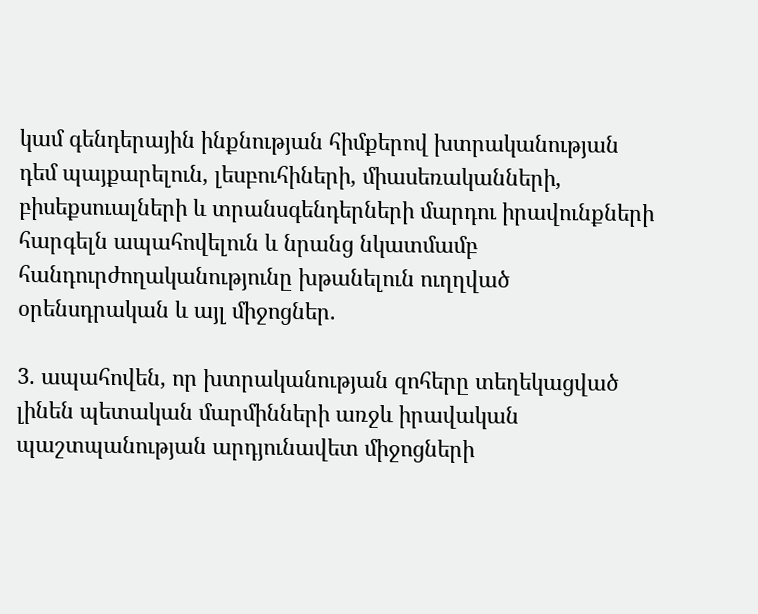կամ գենդերային ինքնության հիմքերով խտրականության դեմ պայքարելուն, լեսբուհիների, միասեռականների, բիսեքսուալների և տրանսգենդերների մարդու իրավունքների հարգելն ապահովելուն և նրանց նկատմամբ հանդուրժողականությունը խթանելուն ուղղված օրենսդրական և այլ միջոցներ.

3. ապահովեն, որ խտրականության զոհերը տեղեկացված լինեն պետական մարմինների առջև իրավական պաշտպանության արդյունավետ միջոցների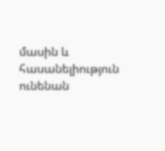մասին և հասանելիություն ունենան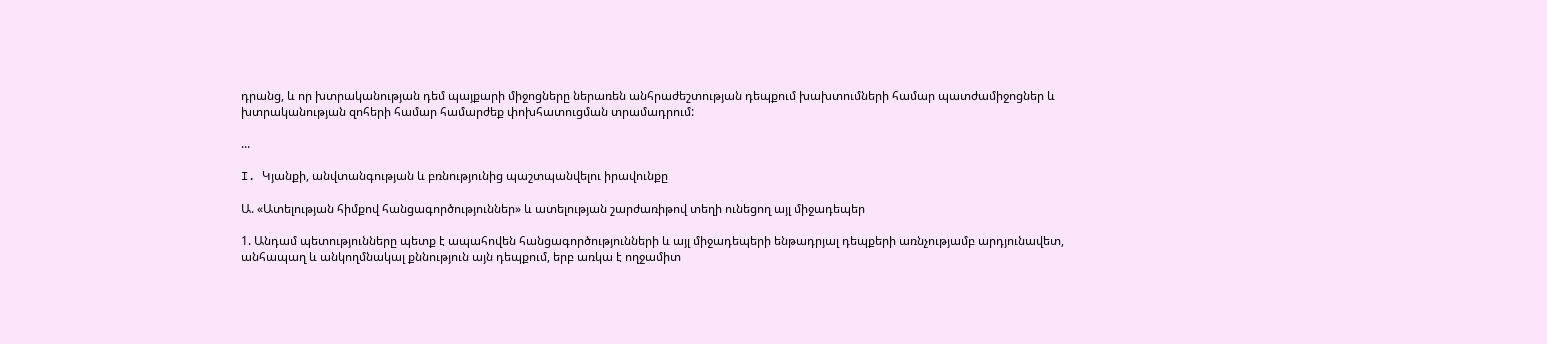դրանց, և որ խտրականության դեմ պայքարի միջոցները ներառեն անհրաժեշտության դեպքում խախտումների համար պատժամիջոցներ և խտրականության զոհերի համար համարժեք փոխհատուցման տրամադրում:

...

I. Կյանքի, անվտանգության և բռնությունից պաշտպանվելու իրավունքը

Ա. «Ատելության հիմքով հանցագործություններ» և ատելության շարժառիթով տեղի ունեցող այլ միջադեպեր

1. Անդամ պետությունները պետք է ապահովեն հանցագործությունների և այլ միջադեպերի ենթադրյալ դեպքերի առնչությամբ արդյունավետ, անհապաղ և անկողմնակալ քննություն այն դեպքում, երբ առկա է ողջամիտ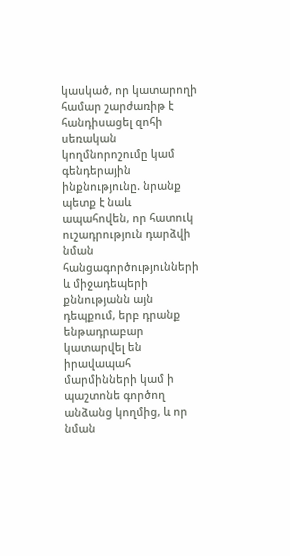կասկած, որ կատարողի համար շարժառիթ է հանդիսացել զոհի սեռական կողմնորոշումը կամ գենդերային ինքնությունը. նրանք պետք է նաև ապահովեն, որ հատուկ ուշադրություն դարձվի նման հանցագործությունների և միջադեպերի քննությանն այն դեպքում, երբ դրանք ենթադրաբար կատարվել են իրավապահ մարմինների կամ ի պաշտոնե գործող անձանց կողմից, և որ նման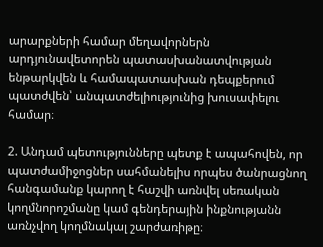արարքների համար մեղավորներն արդյունավետորեն պատասխանատվության ենթարկվեն և համապատասխան դեպքերում պատժվեն՝ անպատժելիությունից խուսափելու համար։

2. Անդամ պետությունները պետք է ապահովեն, որ պատժամիջոցներ սահմանելիս որպես ծանրացնող հանգամանք կարող է հաշվի առնվել սեռական կողմնորոշմանը կամ գենդերային ինքնությանն առնչվող կողմնակալ շարժառիթը։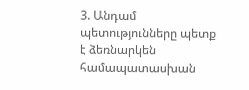3. Անդամ պետությունները պետք է ձեռնարկեն համապատասխան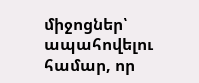միջոցներ՝ ապահովելու համար, որ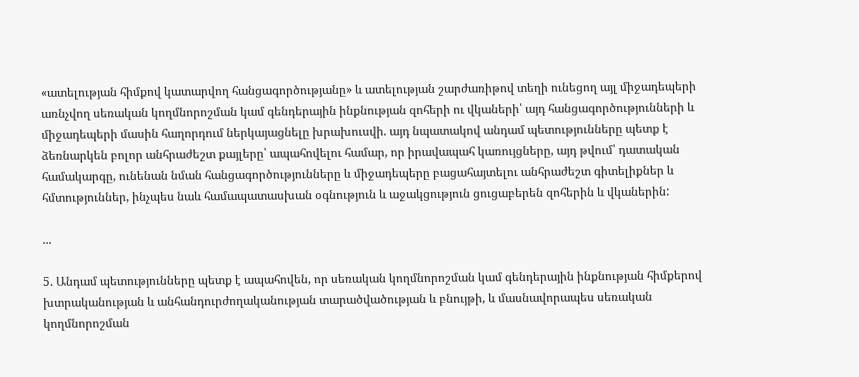«ատելության հիմքով կատարվող հանցագործությանը» և ատելության շարժառիթով տեղի ունեցող այլ միջադեպերի առնչվող սեռական կողմնորոշման կամ գենդերային ինքնության զոհերի ու վկաների՝ այդ հանցագործությունների և միջադեպերի մասին հաղորդում ներկայացնելը խրախուսվի. այդ նպատակով անդամ պետությունները պետք է ձեռնարկեն բոլոր անհրաժեշտ քայլերը՝ ապահովելու համար, որ իրավապահ կառույցները, այդ թվում՝ դատական համակարգը, ունենան նման հանցագործությունները և միջադեպերը բացահայտելու անհրաժեշտ գիտելիքներ և հմտություններ, ինչպես նաև համապատասխան օգնություն և աջակցություն ցուցաբերեն զոհերին և վկաներին:

...

5. Անդամ պետությունները պետք է ապահովեն, որ սեռական կողմնորոշման կամ գենդերային ինքնության հիմքերով խտրականության և անհանդուրժողականության տարածվածության և բնույթի, և մասնավորապես սեռական կողմնորոշման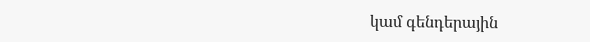կամ գենդերային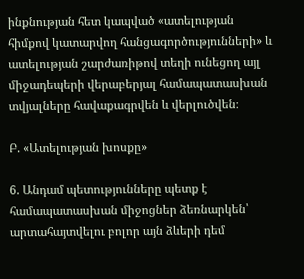ինքնության հետ կապված «ատելության հիմքով կատարվող հանցագործությունների» և ատելության շարժառիթով տեղի ունեցող այլ միջադեպերի վերաբերյալ համապատասխան տվյալները հավաքագրվեն և վերլուծվեն։

Բ. «Ատելության խոսքը»

6. Անդամ պետությունները պետք է համապատասխան միջոցներ ձեռնարկեն՝ արտահայտվելու բոլոր այն ձևերի դեմ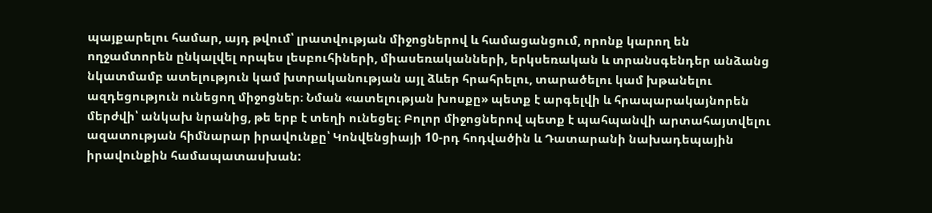պայքարելու համար, այդ թվում՝ լրատվության միջոցներով և համացանցում, որոնք կարող են ողջամտորեն ընկալվել որպես լեսբուհիների, միասեռականների, երկսեռական և տրանսգենդեր անձանց նկատմամբ ատելություն կամ խտրականության այլ ձևեր հրահրելու, տարածելու կամ խթանելու ազդեցություն ունեցող միջոցներ։ Նման «ատելության խոսքը» պետք է արգելվի և հրապարակայնորեն մերժվի՝ անկախ նրանից, թե երբ է տեղի ունեցել։ Բոլոր միջոցներով պետք է պահպանվի արտահայտվելու ազատության հիմնարար իրավունքը՝ Կոնվենցիայի 10-րդ հոդվածին և Դատարանի նախադեպային իրավունքին համապատասխան: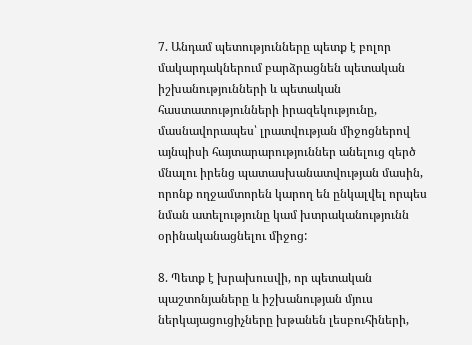7. Անդամ պետությունները պետք է բոլոր մակարդակներում բարձրացնեն պետական իշխանությունների և պետական հաստատությունների իրազեկությունը, մասնավորապես՝ լրատվության միջոցներով այնպիսի հայտարարություններ անելուց զերծ մնալու իրենց պատասխանատվության մասին, որոնք ողջամտորեն կարող են ընկալվել որպես նման ատելությունը կամ խտրականությունն օրինականացնելու միջոց:

8. Պետք է խրախուսվի, որ պետական պաշտոնյաները և իշխանության մյուս ներկայացուցիչները խթանեն լեսբուհիների,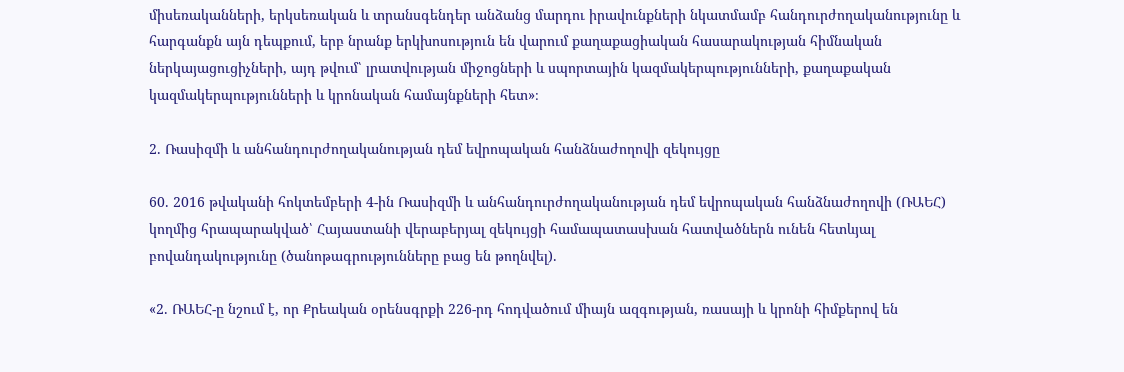միսեռականների, երկսեռական և տրանսգենդեր անձանց մարդու իրավունքների նկատմամբ հանդուրժողականությունը և հարգանքն այն դեպքում, երբ նրանք երկխոսություն են վարում քաղաքացիական հասարակության հիմնական ներկայացուցիչների, այդ թվում՝ լրատվության միջոցների և սպորտային կազմակերպությունների, քաղաքական կազմակերպությունների և կրոնական համայնքների հետ»։

2. Ռասիզմի և անհանդուրժողականության դեմ եվրոպական հանձնաժողովի զեկույցը

60. 2016 թվականի հոկտեմբերի 4-ին Ռասիզմի և անհանդուրժողականության դեմ եվրոպական հանձնաժողովի (ՌԱԵՀ) կողմից հրապարակված՝ Հայաստանի վերաբերյալ զեկույցի համապատասխան հատվածներն ունեն հետևյալ բովանդակությունը (ծանոթագրությունները բաց են թողնվել).

«2. ՌԱԵՀ-ը նշում է, որ Քրեական օրենսգրքի 226-րդ հոդվածում միայն ազգության, ռասայի և կրոնի հիմքերով են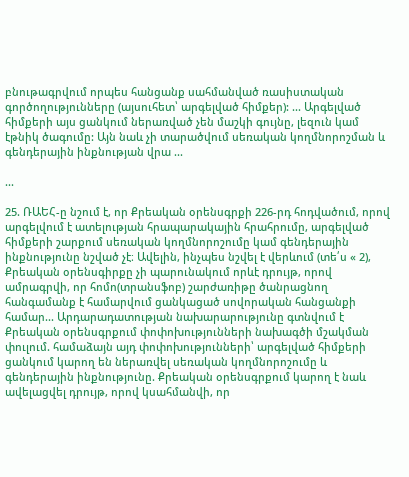բնութագրվում որպես հանցանք սահմանված ռասիստական գործողությունները (այսուհետ՝ արգելված հիմքեր): ... Արգելված հիմքերի այս ցանկում ներառված չեն մաշկի գույնը, լեզուն կամ էթնիկ ծագումը: Այն նաև չի տարածվում սեռական կողմնորոշման և գենդերային ինքնության վրա ...

...

25. ՌԱԵՀ-ը նշում է, որ Քրեական օրենսգրքի 226-րդ հոդվածում, որով արգելվում է ատելության հրապարակային հրահրումը, արգելված հիմքերի շարքում սեռական կողմնորոշումը կամ գենդերային ինքնությունը նշված չէ։ Ավելին, ինչպես նշվել է վերևում (տե՛ս « 2), Քրեական օրենսգիրքը չի պարունակում որևէ դրույթ, որով ամրագրվի, որ հոմո(տրանսֆոբ) շարժառիթը ծանրացնող հանգամանք է համարվում ցանկացած սովորական հանցանքի համար... Արդարադատության նախարարությունը գտնվում է Քրեական օրենսգրքում փոփոխությունների նախագծի մշակման փուլում. համաձայն այդ փոփոխությունների՝ արգելված հիմքերի ցանկում կարող են ներառվել սեռական կողմնորոշումը և գենդերային ինքնությունը. Քրեական օրենսգրքում կարող է նաև ավելացվել դրույթ, որով կսահմանվի, որ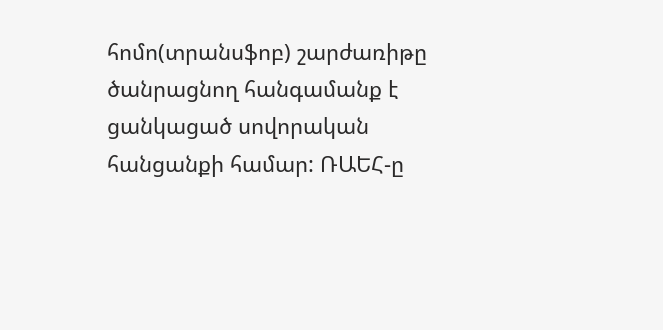հոմո(տրանսֆոբ) շարժառիթը ծանրացնող հանգամանք է ցանկացած սովորական հանցանքի համար: ՌԱԵՀ-ը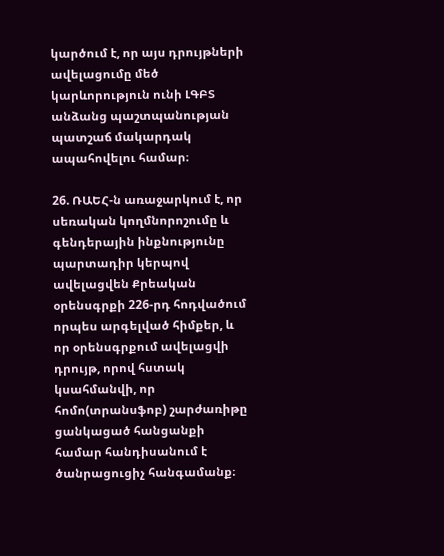կարծում է, որ այս դրույթների ավելացումը մեծ կարևորություն ունի ԼԳԲՏ անձանց պաշտպանության պատշաճ մակարդակ ապահովելու համար։

26. ՌԱԵՀ-ն առաջարկում է, որ սեռական կողմնորոշումը և գենդերային ինքնությունը պարտադիր կերպով ավելացվեն Քրեական օրենսգրքի 226-րդ հոդվածում որպես արգելված հիմքեր, և որ օրենսգրքում ավելացվի դրույթ, որով հստակ կսահմանվի, որ հոմո(տրանսֆոբ) շարժառիթը ցանկացած հանցանքի համար հանդիսանում է ծանրացուցիչ հանգամանք։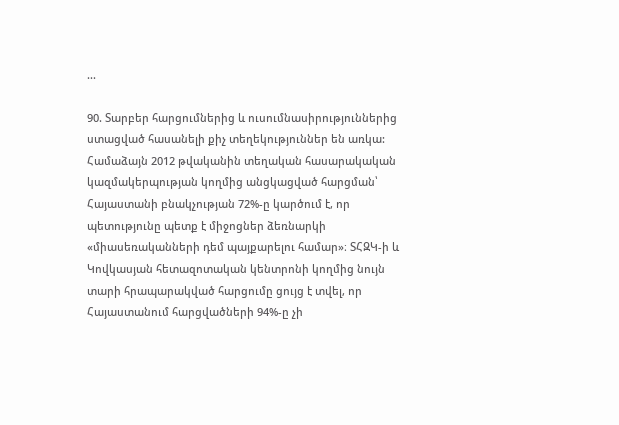...

90. Տարբեր հարցումներից և ուսումնասիրություններից ստացված հասանելի քիչ տեղեկություններ են առկա: Համաձայն 2012 թվականին տեղական հասարակական կազմակերպության կողմից անցկացված հարցման՝ Հայաստանի բնակչության 72%-ը կարծում է, որ պետությունը պետք է միջոցներ ձեռնարկի «միասեռականների դեմ պայքարելու համար»։ ՏՀԶԿ-ի և Կովկասյան հետազոտական կենտրոնի կողմից նույն տարի հրապարակված հարցումը ցույց է տվել, որ Հայաստանում հարցվածների 94%-ը չի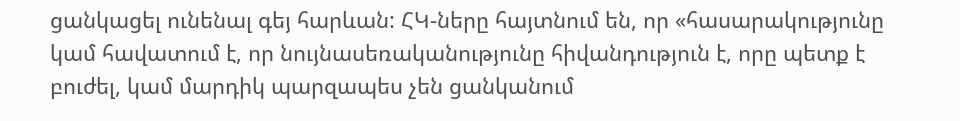ցանկացել ունենալ գեյ հարևան: ՀԿ-ները հայտնում են, որ «հասարակությունը կամ հավատում է, որ նույնասեռականությունը հիվանդություն է, որը պետք է բուժել, կամ մարդիկ պարզապես չեն ցանկանում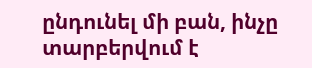ընդունել մի բան, ինչը տարբերվում է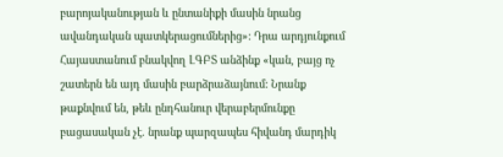բարոյականության և ընտանիքի մասին նրանց ավանդական պատկերացումներից»: Դրա արդյունքում Հայաստանում բնակվող ԼԳԲՏ անձինք «կան, բայց ոչ շատերն են այդ մասին բարձրաձայնում: Նրանք թաքնվում են, թեև ընդհանուր վերաբերմունքը բացասական չէ. նրանք պարզապես հիվանդ մարդիկ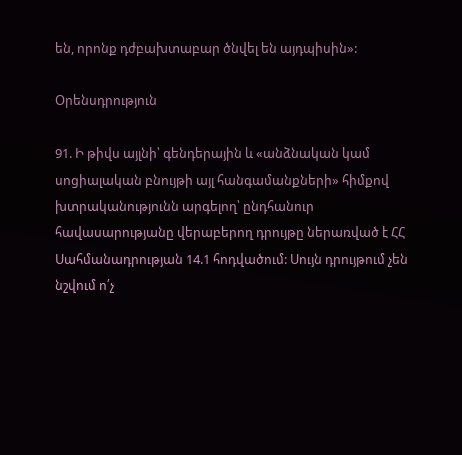են, որոնք դժբախտաբար ծնվել են այդպիսին»:

Օրենսդրություն

91. Ի թիվս այլնի՝ գենդերային և «անձնական կամ սոցիալական բնույթի այլ հանգամանքների» հիմքով խտրականությունն արգելող՝ ընդհանուր հավասարությանը վերաբերող դրույթը ներառված է ՀՀ Սահմանադրության 14.1 հոդվածում: Սույն դրույթում չեն նշվում ո՛չ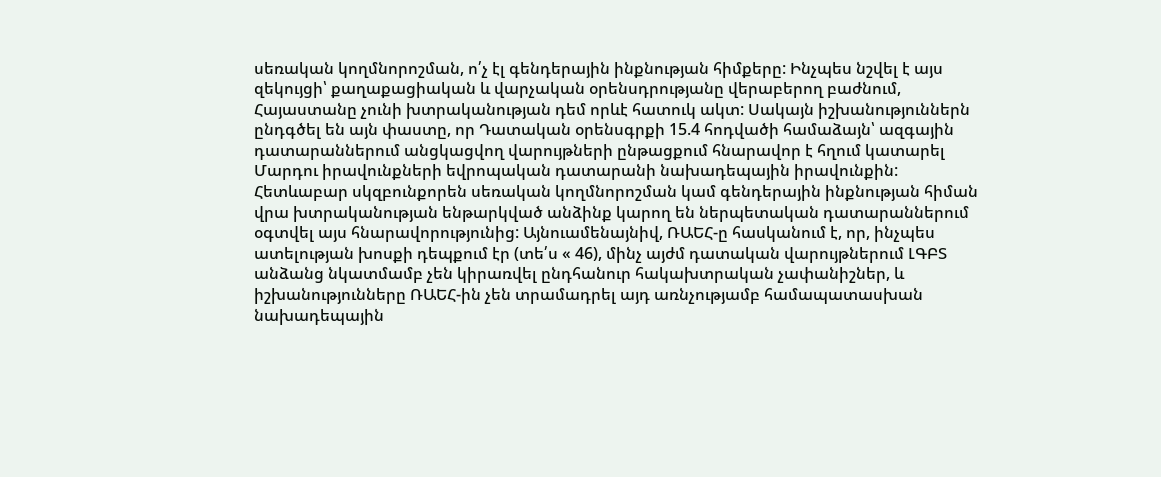սեռական կողմնորոշման, ո՛չ էլ գենդերային ինքնության հիմքերը: Ինչպես նշվել է այս զեկույցի՝ քաղաքացիական և վարչական օրենսդրությանը վերաբերող բաժնում, Հայաստանը չունի խտրականության դեմ որևէ հատուկ ակտ: Սակայն իշխանություններն ընդգծել են այն փաստը, որ Դատական օրենսգրքի 15.4 հոդվածի համաձայն՝ ազգային դատարաններում անցկացվող վարույթների ընթացքում հնարավոր է հղում կատարել Մարդու իրավունքների եվրոպական դատարանի նախադեպային իրավունքին: Հետևաբար սկզբունքորեն սեռական կողմնորոշման կամ գենդերային ինքնության հիման վրա խտրականության ենթարկված անձինք կարող են ներպետական դատարաններում օգտվել այս հնարավորությունից: Այնուամենայնիվ, ՌԱԵՀ-ը հասկանում է, որ, ինչպես ատելության խոսքի դեպքում էր (տե՛ս « 46), մինչ այժմ դատական վարույթներում ԼԳԲՏ անձանց նկատմամբ չեն կիրառվել ընդհանուր հակախտրական չափանիշներ, և իշխանությունները ՌԱԵՀ-ին չեն տրամադրել այդ առնչությամբ համապատասխան նախադեպային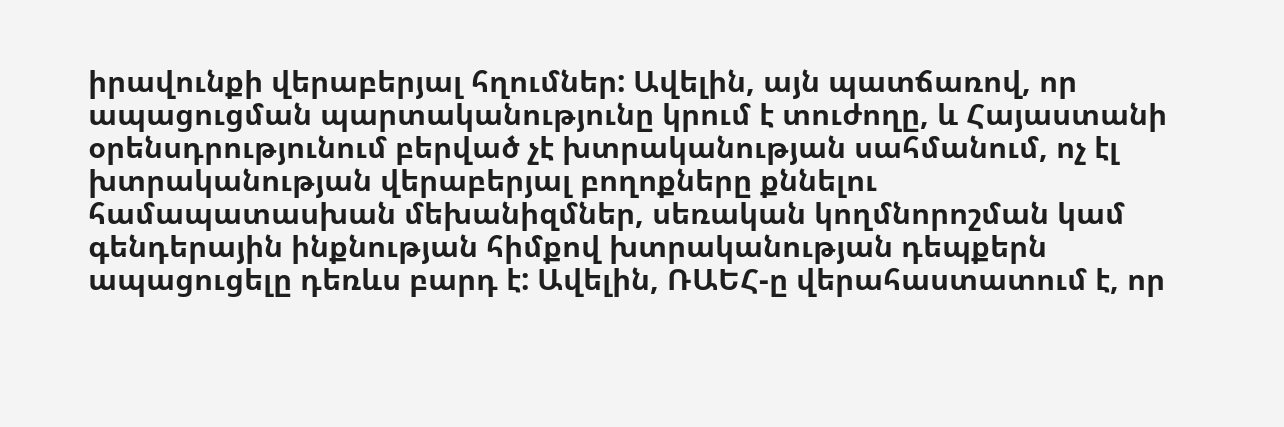իրավունքի վերաբերյալ հղումներ: Ավելին, այն պատճառով, որ ապացուցման պարտականությունը կրում է տուժողը, և Հայաստանի օրենսդրությունում բերված չէ խտրականության սահմանում, ոչ էլ խտրականության վերաբերյալ բողոքները քննելու համապատասխան մեխանիզմներ, սեռական կողմնորոշման կամ գենդերային ինքնության հիմքով խտրականության դեպքերն ապացուցելը դեռևս բարդ է: Ավելին, ՌԱԵՀ-ը վերահաստատում է, որ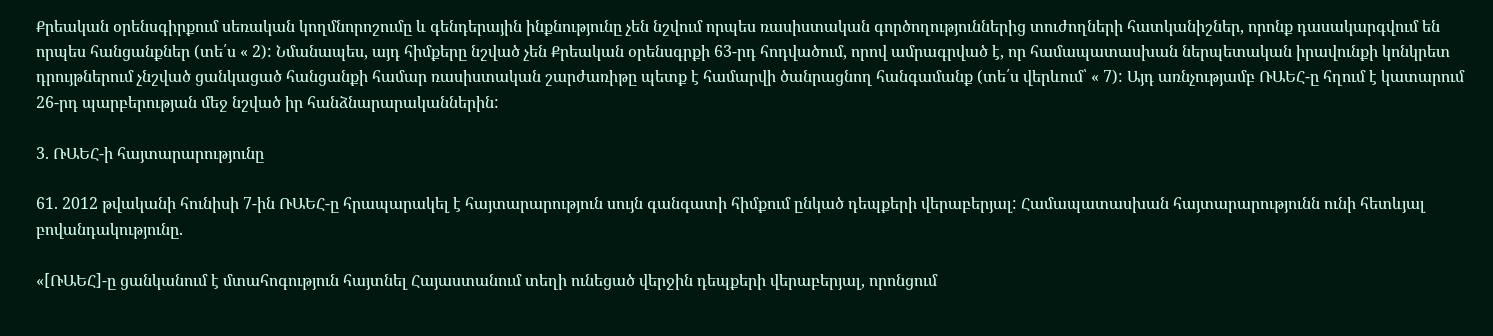Քրեական օրենսգիրքում սեռական կողմնորոշումը և գենդերային ինքնությունը չեն նշվում որպես ռասիստական գործողություններից տուժողների հատկանիշներ, որոնք դասակարգվում են որպես հանցանքներ (տե՛ս « 2): Նմանապես, այդ հիմքերը նշված չեն Քրեական օրենսգրքի 63-րդ հոդվածում, որով ամրագրված է, որ համապատասխան ներպետական իրավունքի կոնկրետ դրույթներում չնշված ցանկացած հանցանքի համար ռասիստական շարժառիթը պետք է համարվի ծանրացնող հանգամանք (տե՛ս վերևում՝ « 7): Այդ առնչությամբ ՌԱԵՀ-ը հղում է կատարում 26-րդ պարբերության մեջ նշված իր հանձնարարականներին:

3. ՌԱԵՀ-ի հայտարարությունը

61. 2012 թվականի հունիսի 7-ին ՌԱԵՀ-ը հրապարակել է հայտարարություն սույն գանգատի հիմքում ընկած դեպքերի վերաբերյալ: Համապատասխան հայտարարությունն ունի հետևյալ բովանդակությունը.

«[ՌԱԵՀ]-ը ցանկանում է մտահոգություն հայտնել Հայաստանում տեղի ունեցած վերջին դեպքերի վերաբերյալ, որոնցում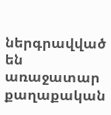ներգրավված են առաջատար քաղաքական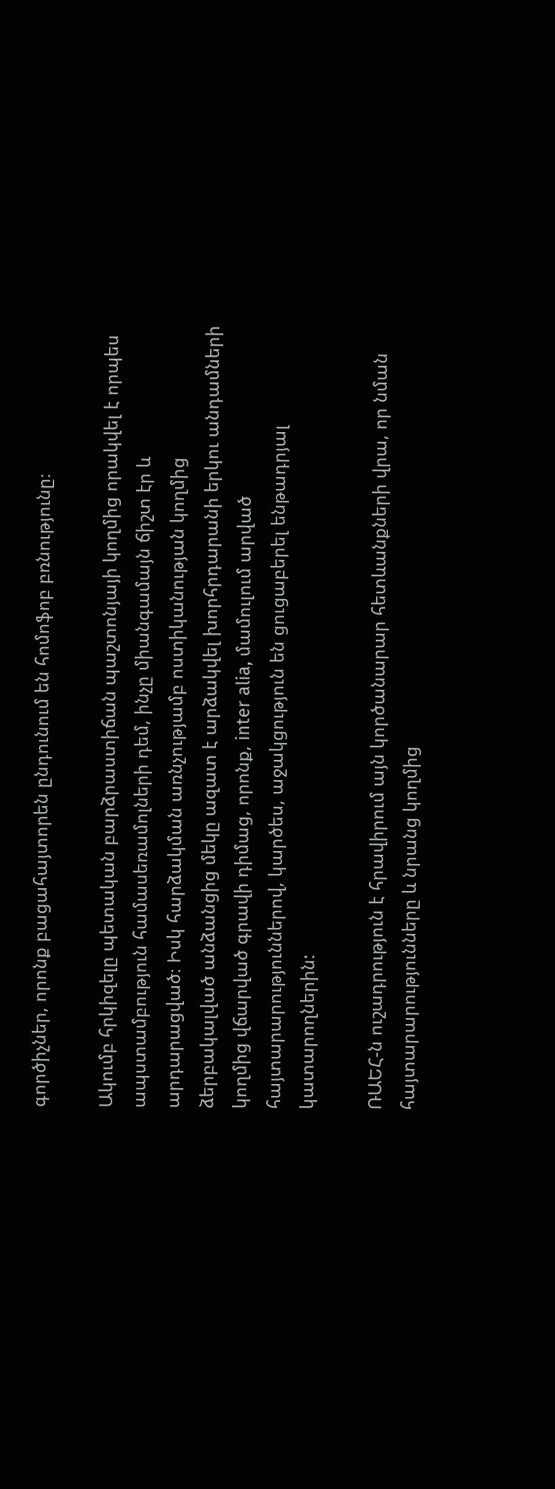գործիչներ, որոնք բացահայտորեն ընդունում են հոմոֆոբ բռնությունը։

Ակումբ հրկիզելը պետական բարձրաստիճան պաշտոնյայի կողմից որակվել է որպես ապստամբություն համասեռամոլների դեմ, ինչը միանգամայն ճիշտ էր և արդարացված։ Իսկ հարձակման առնչությամբ ոստիկանության կողմից ձերբակալված անձանցից մեկը ազատ է արձակվել խորհրդարանի երկու անդամների կողմից վճարված գրավի դիմաց, որոնք, inter alia, մամուլում արված հայտարարություններով, կարծես, աջակցություն են ցուցաբերել ենթադրյալ կատարողներին:

ՌԱԵՀ-ն ուշադրություն է հրավիրում այն կործանարար հետևանքների վրա, որ նման հայտարարությունները և նրանց կողմից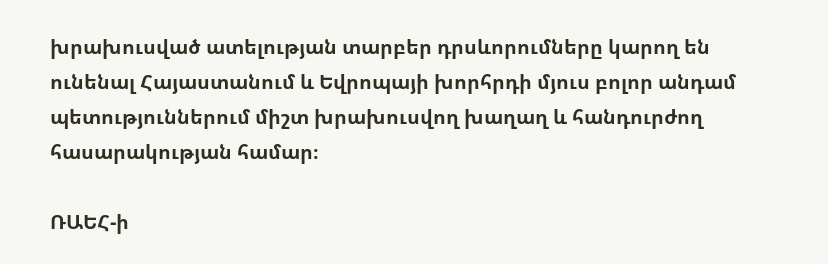խրախուսված ատելության տարբեր դրսևորումները կարող են ունենալ Հայաստանում և Եվրոպայի խորհրդի մյուս բոլոր անդամ պետություններում միշտ խրախուսվող խաղաղ և հանդուրժող հասարակության համար։

ՌԱԵՀ-ի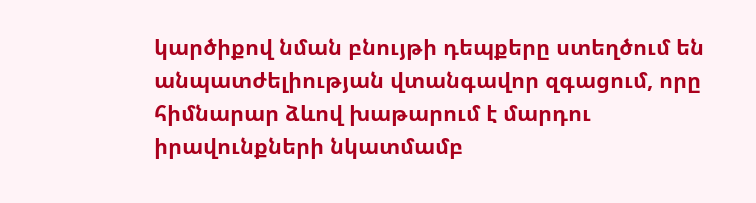կարծիքով նման բնույթի դեպքերը ստեղծում են անպատժելիության վտանգավոր զգացում, որը հիմնարար ձևով խաթարում է մարդու իրավունքների նկատմամբ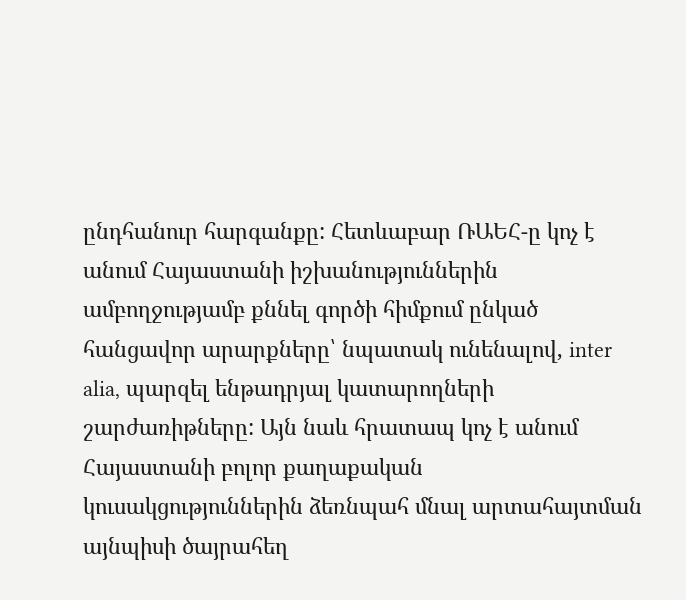ընդհանուր հարգանքը: Հետևաբար ՌԱԵՀ-ը կոչ է անում Հայաստանի իշխանություններին ամբողջությամբ քննել գործի հիմքում ընկած հանցավոր արարքները՝ նպատակ ունենալով, inter alia, պարզել ենթադրյալ կատարողների շարժառիթները: Այն նաև հրատապ կոչ է անում Հայաստանի բոլոր քաղաքական կուսակցություններին ձեռնպահ մնալ արտահայտման այնպիսի ծայրահեղ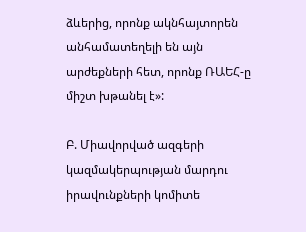ձևերից, որոնք ակնհայտորեն անհամատեղելի են այն արժեքների հետ, որոնք ՌԱԵՀ-ը միշտ խթանել է»:

Բ. Միավորված ազգերի կազմակերպության մարդու իրավունքների կոմիտե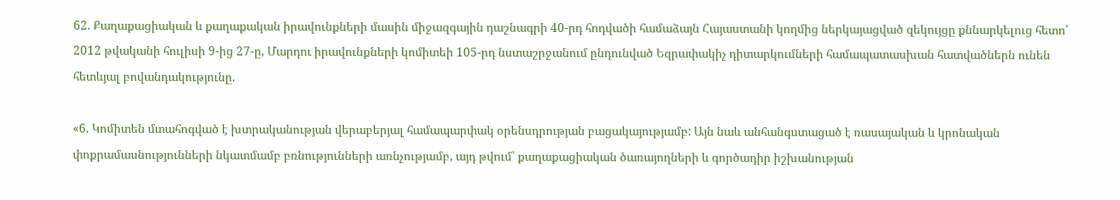62. Քաղաքացիական և քաղաքական իրավունքների մասին միջազգային դաշնագրի 40-րդ հոդվածի համաձայն Հայաստանի կողմից ներկայացված զեկույցը քննարկելուց հետո՝ 2012 թվականի հուլիսի 9-ից 27-ը, Մարդու իրավունքների կոմիտեի 105-րդ նստաշրջանում ընդունված Եզրափակիչ դիտարկումների համապատասխան հատվածներն ունեն հետևյալ բովանդակությունը.

«6. Կոմիտեն մտահոգված է խտրականության վերաբերյալ համապարփակ օրենսդրության բացակայությամբ: Այն նաև անհանգստացած է ռասայական և կրոնական փոքրամասնությունների նկատմամբ բռնությունների առնչությամբ, այդ թվում՝ քաղաքացիական ծառայողների և գործադիր իշխանության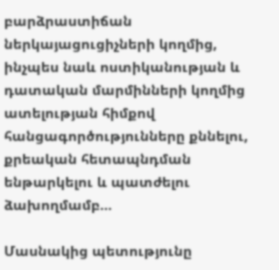բարձրաստիճան ներկայացուցիչների կողմից, ինչպես նաև ոստիկանության և դատական մարմինների կողմից ատելության հիմքով հանցագործությունները քննելու, քրեական հետապնդման ենթարկելու և պատժելու ձախողմամբ…

Մասնակից պետությունը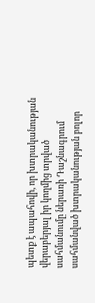պետք է ապահովի, որ խտրականության վերաբերյալ իր կողմից տրված սահմանումը ներառի Դաշնագրում սահմանված խտրականության բոլոր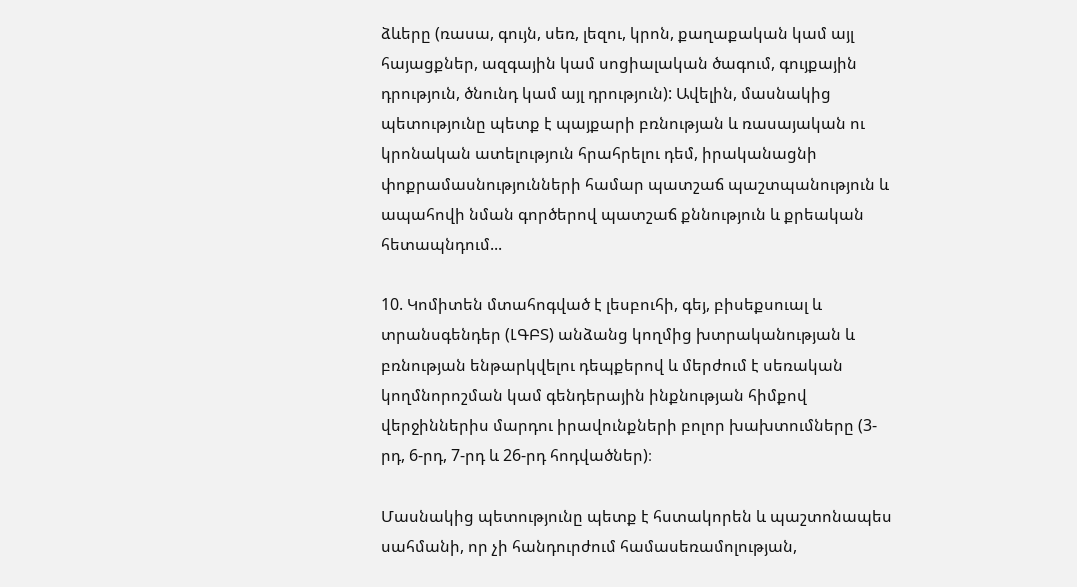ձևերը (ռասա, գույն, սեռ, լեզու, կրոն, քաղաքական կամ այլ հայացքներ, ազգային կամ սոցիալական ծագում, գույքային դրություն, ծնունդ կամ այլ դրություն): Ավելին, մասնակից պետությունը պետք է պայքարի բռնության և ռասայական ու կրոնական ատելություն հրահրելու դեմ, իրականացնի փոքրամասնությունների համար պատշաճ պաշտպանություն և ապահովի նման գործերով պատշաճ քննություն և քրեական հետապնդում...

10. Կոմիտեն մտահոգված է լեսբուհի, գեյ, բիսեքսուալ և տրանսգենդեր (ԼԳԲՏ) անձանց կողմից խտրականության և բռնության ենթարկվելու դեպքերով և մերժում է սեռական կողմնորոշման կամ գենդերային ինքնության հիմքով վերջիններիս մարդու իրավունքների բոլոր խախտումները (3-րդ, 6-րդ, 7-րդ և 26-րդ հոդվածներ)։

Մասնակից պետությունը պետք է հստակորեն և պաշտոնապես սահմանի, որ չի հանդուրժում համասեռամոլության,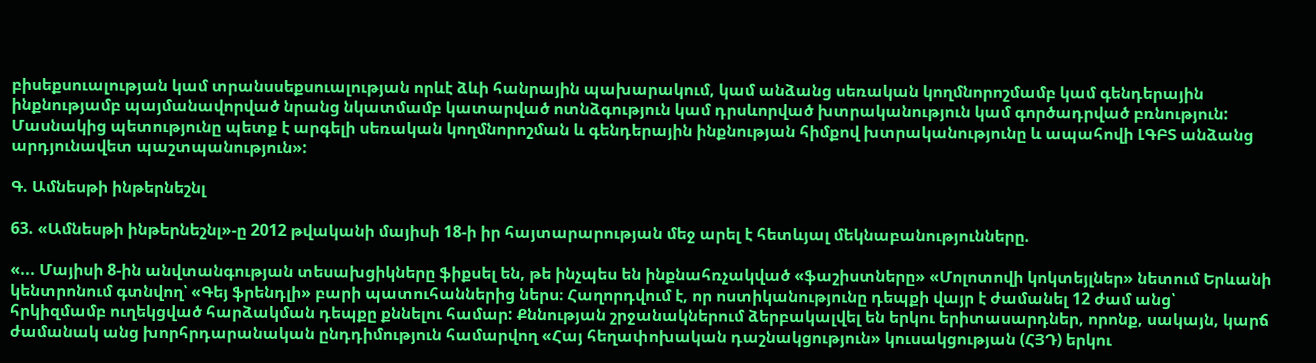բիսեքսուալության կամ տրանսսեքսուալության որևէ ձևի հանրային պախարակում, կամ անձանց սեռական կողմնորոշմամբ կամ գենդերային ինքնությամբ պայմանավորված նրանց նկատմամբ կատարված ոտնձգություն կամ դրսևորված խտրականություն կամ գործադրված բռնություն: Մասնակից պետությունը պետք է արգելի սեռական կողմնորոշման և գենդերային ինքնության հիմքով խտրականությունը և ապահովի ԼԳԲՏ անձանց արդյունավետ պաշտպանություն»:

Գ. Ամնեսթի ինթերնեշնլ

63. «Ամնեսթի ինթերնեշնլ»-ը 2012 թվականի մայիսի 18-ի իր հայտարարության մեջ արել է հետևյալ մեկնաբանությունները.

«... Մայիսի 8-ին անվտանգության տեսախցիկները ֆիքսել են, թե ինչպես են ինքնահռչակված «ֆաշիստները» «Մոլոտովի կոկտեյլներ» նետում Երևանի կենտրոնում գտնվող՝ «Գեյ ֆրենդլի» բարի պատուհաններից ներս։ Հաղորդվում է, որ ոստիկանությունը դեպքի վայր է ժամանել 12 ժամ անց՝ հրկիզմամբ ուղեկցված հարձակման դեպքը քննելու համար: Քննության շրջանակներում ձերբակալվել են երկու երիտասարդներ, որոնք, սակայն, կարճ ժամանակ անց խորհրդարանական ընդդիմություն համարվող «Հայ հեղափոխական դաշնակցություն» կուսակցության (ՀՅԴ) երկու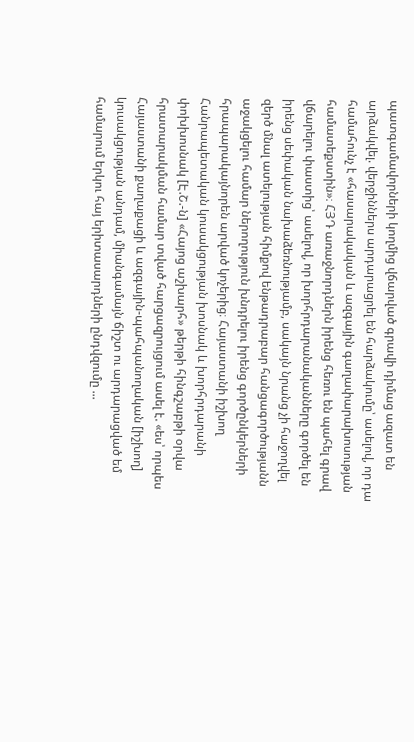պատգամավորների կողմից վճարված գրավի դիմաց ազատ են արձակվել. վերջիններս արդարացրել են հարձակումը՝ ասելով, որ դա համահունչ է «հասարակական և ազգային գաղափարախոսության համատեքստին»։ ՀՅԴ առաջնորդներն իրենց հեռու են պահել գրավ վճարելու փաստից՝ ասելով, որ խորհրդարանականները գործել են իրենց սեփական նախաձեռնությամբ, սակայն նրանց չի հաջողվել զերծ մնալ ատելության հիմքով ենթադրաբար հանցագործությանն աջակցելու համար ներողություն խնդրելու իրենց գործընկերների հրապարակայնորեն արված կոչերից։ Հայաստանի իշխող Հանրապետական կուսակցության խոսնակ և խորհրդարանի փոխխոսնակ [Է.Շ.-ն] «Հայոց աշխարհ» թերթի հինգշաբթի օրվա հրատարակման համար տված հարցազրույցում ասել է. «ես՝ որպես Հայաստանի քաղաքացի և ազգային-պահպանողական [իշխող] կուսակցության անդամ, միանգամայն ճիշտ ու արդարացված եմ համարում երկու հայ երիտասարդների ընդվզումը ...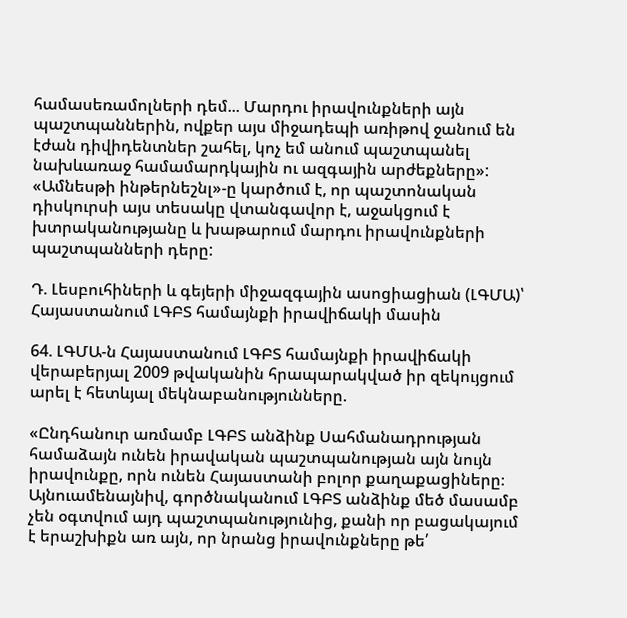համասեռամոլների դեմ... Մարդու իրավունքների այն պաշտպաններին, ովքեր այս միջադեպի առիթով ջանում են էժան դիվիդենտներ շահել, կոչ եմ անում պաշտպանել նախևառաջ համամարդկային ու ազգային արժեքները»: «Ամնեսթի ինթերնեշնլ»-ը կարծում է, որ պաշտոնական դիսկուրսի այս տեսակը վտանգավոր է, աջակցում է խտրականությանը և խաթարում մարդու իրավունքների պաշտպանների դերը:

Դ. Լեսբուհիների և գեյերի միջազգային ասոցիացիան (ԼԳՄԱ)՝ Հայաստանում ԼԳԲՏ համայնքի իրավիճակի մասին

64. ԼԳՄԱ-ն Հայաստանում ԼԳԲՏ համայնքի իրավիճակի վերաբերյալ 2009 թվականին հրապարակված իր զեկույցում արել է հետևյալ մեկնաբանությունները.

«Ընդհանուր առմամբ ԼԳԲՏ անձինք Սահմանադրության համաձայն ունեն իրավական պաշտպանության այն նույն իրավունքը, որն ունեն Հայաստանի բոլոր քաղաքացիները։ Այնուամենայնիվ, գործնականում ԼԳԲՏ անձինք մեծ մասամբ չեն օգտվում այդ պաշտպանությունից, քանի որ բացակայում է երաշխիքն առ այն, որ նրանց իրավունքները թե՛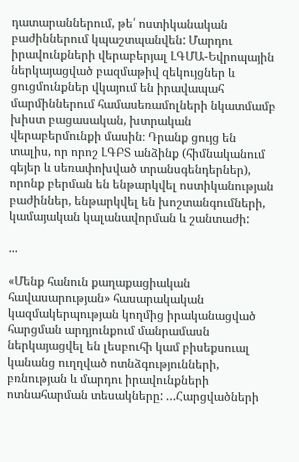դատարաններում, թե՛ ոստիկանական բաժիններում կպաշտպանվեն: Մարդու իրավունքների վերաբերյալ ԼԳՄԱ-Եվրոպային ներկայացված բազմաթիվ զեկույցներ և ցուցմունքներ վկայում են իրավապահ մարմիններում համասեռամոլների նկատմամբ խիստ բացասական, խտրական վերաբերմունքի մասին։ Դրանք ցույց են տալիս, որ որոշ ԼԳԲՏ անձինք (հիմնականում գեյեր և սեռափոխված տրանսգենդերներ), որոնք բերման են ենթարկվել ոստիկանության բաժիններ, ենթարկվել են խոշտանգումների, կամայական կալանավորման և շանտաժի:

...

«Մենք հանուն քաղաքացիական հավասարության» հասարակական կազմակերպության կողմից իրականացված հարցման արդյունքում մանրամասն ներկայացվել են լեսբուհի կամ բիսեքսուալ կանանց ուղղված ոտնձգությունների, բռնության և մարդու իրավունքների ոտնահարման տեսակները: …Հարցվածների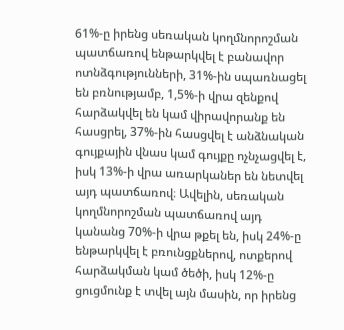61%-ը իրենց սեռական կողմնորոշման պատճառով ենթարկվել է բանավոր ոտնձգությունների, 31%-ին սպառնացել են բռնությամբ, 1,5%-ի վրա զենքով հարձակվել են կամ վիրավորանք են հասցրել, 37%-ին հասցվել է անձնական գույքային վնաս կամ գույքը ոչնչացվել է, իսկ 13%-ի վրա առարկաներ են նետվել այդ պատճառով։ Ավելին, սեռական կողմնորոշման պատճառով այդ կանանց 70%-ի վրա թքել են, իսկ 24%-ը ենթարկվել է բռունցքներով, ոտքերով հարձակման կամ ծեծի, իսկ 12%-ը ցուցմունք է տվել այն մասին, որ իրենց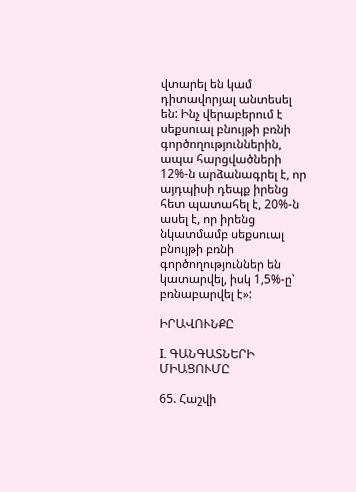վտարել են կամ դիտավորյալ անտեսել են: Ինչ վերաբերում է սեքսուալ բնույթի բռնի գործողություններին, ապա հարցվածների 12%-ն արձանագրել է, որ այդպիսի դեպք իրենց հետ պատահել է, 20%-ն ասել է, որ իրենց նկատմամբ սեքսուալ բնույթի բռնի գործողություններ են կատարվել, իսկ 1,5%-ը՝ բռնաբարվել է»:

ԻՐԱՎՈՒՆՔԸ

I. ԳԱՆԳԱՏՆԵՐԻ ՄԻԱՑՈՒՄԸ

65. Հաշվի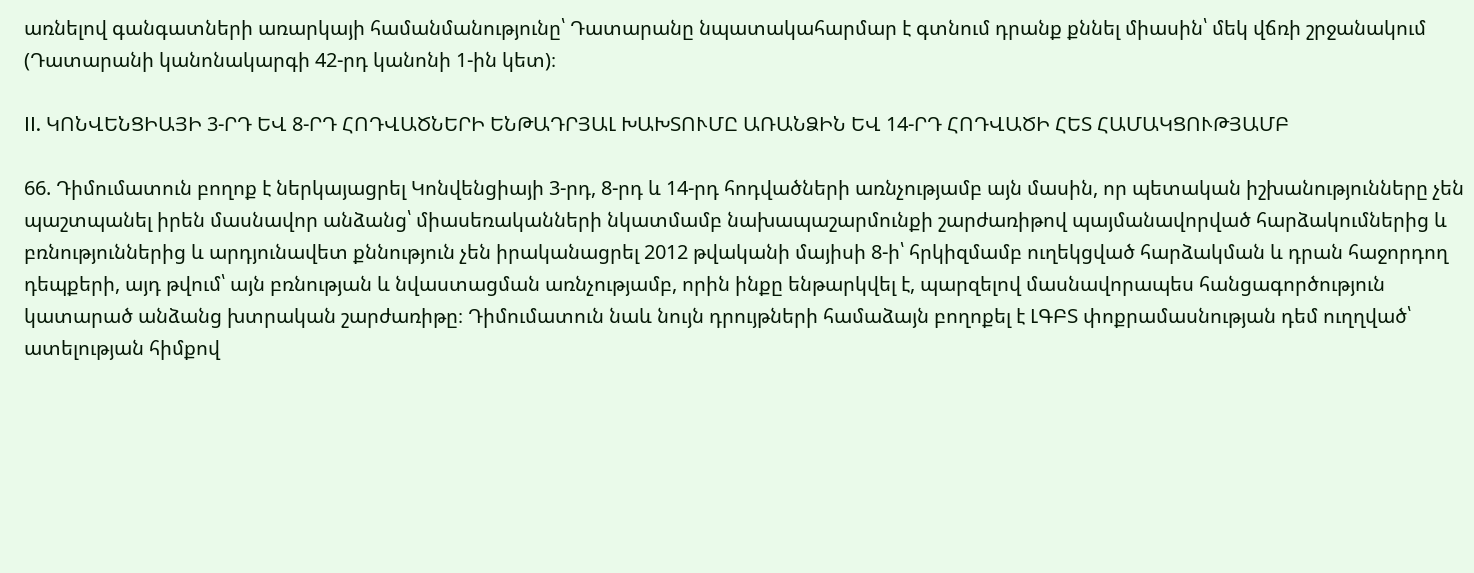առնելով գանգատների առարկայի համանմանությունը՝ Դատարանը նպատակահարմար է գտնում դրանք քննել միասին՝ մեկ վճռի շրջանակում (Դատարանի կանոնակարգի 42-րդ կանոնի 1-ին կետ)։

II. ԿՈՆՎԵՆՑԻԱՅԻ 3-ՐԴ ԵՎ 8-ՐԴ ՀՈԴՎԱԾՆԵՐԻ ԵՆԹԱԴՐՅԱԼ ԽԱԽՏՈՒՄԸ ԱՌԱՆՁԻՆ ԵՎ 14-ՐԴ ՀՈԴՎԱԾԻ ՀԵՏ ՀԱՄԱԿՑՈՒԹՅԱՄԲ

66. Դիմումատուն բողոք է ներկայացրել Կոնվենցիայի 3-րդ, 8-րդ և 14-րդ հոդվածների առնչությամբ այն մասին, որ պետական իշխանությունները չեն պաշտպանել իրեն մասնավոր անձանց՝ միասեռականների նկատմամբ նախապաշարմունքի շարժառիթով պայմանավորված հարձակումներից և բռնություններից և արդյունավետ քննություն չեն իրականացրել 2012 թվականի մայիսի 8-ի՝ հրկիզմամբ ուղեկցված հարձակման և դրան հաջորդող դեպքերի, այդ թվում՝ այն բռնության և նվաստացման առնչությամբ, որին ինքը ենթարկվել է, պարզելով մասնավորապես հանցագործություն կատարած անձանց խտրական շարժառիթը։ Դիմումատուն նաև նույն դրույթների համաձայն բողոքել է ԼԳԲՏ փոքրամասնության դեմ ուղղված՝ ատելության հիմքով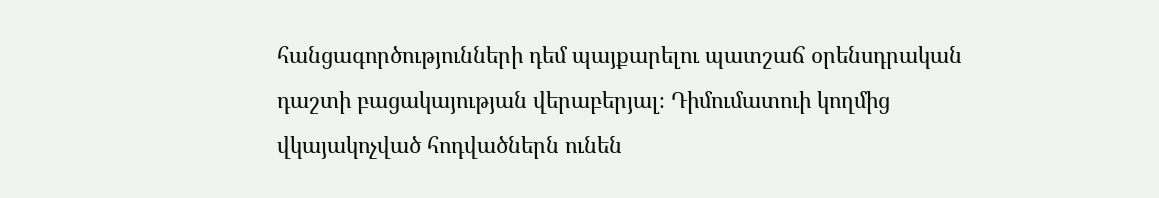հանցագործությունների դեմ պայքարելու պատշաճ օրենսդրական դաշտի բացակայության վերաբերյալ։ Դիմումատուի կողմից վկայակոչված հոդվածներն ունեն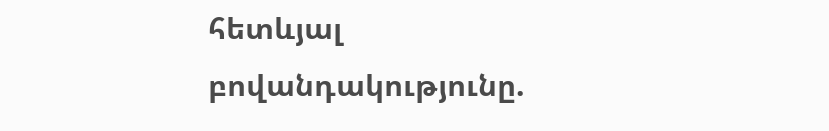հետևյալ բովանդակությունը.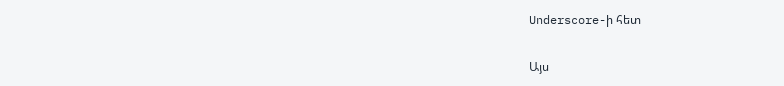Underscore-ի հետ

Այս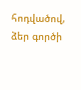հոդվածով, ձեր գործի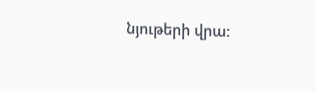նյութերի վրա։